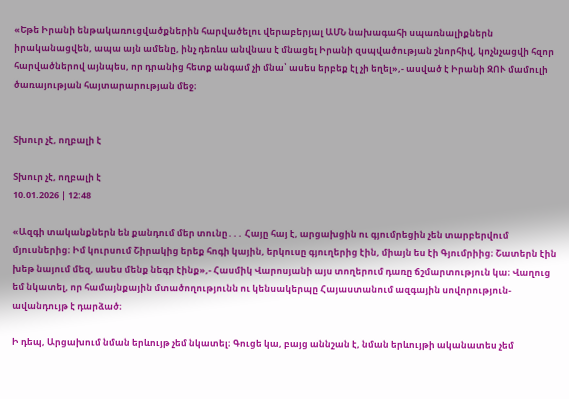«Եթե Իրանի ենթակառուցվածքներին հարվածելու վերաբերյալ ԱՄՆ նախագահի սպառնալիքներն իրականացվեն, ապա այն ամենը, ինչ դեռևս անվնաս է մնացել Իրանի զսպվածության շնորհիվ, կոչնչացվի հզոր հարվածներով այնպես, որ դրանից հետք անգամ չի մնա՝ ասես երբեք էլ չի եղել»,- ասված է Իրանի ԶՈՒ մամուլի ծառայության հայտարարության մեջ։


Տխուր չէ, ողբալի է

Տխուր չէ, ողբալի է
10.01.2026 | 12:48

«Ազգի տականքներն են քանդում մեր տունը․․․ Հայը հայ է, արցախցին ու գյումրեցին չեն տարբերվում մյուսներից։ Իմ կուրսում Շիրակից երեք հոգի կային, երկուսը գյուղերից էին, միայն ես էի Գյումրիից։ Շատերն էին խեթ նայում մեզ, ասես մենք նեգր էինք»,- Հասմիկ Վարոսյանի այս տողերում դառը ճշմարտություն կա։ Վաղուց եմ նկատել, որ համայնքային մտածողությունն ու կենսակերպը Հայաստանում ազգային սովորություն-ավանդույթ է դարձած։

Ի դեպ, Արցախում նման երևույթ չեմ նկատել։ Գուցե կա, բայց աննշան է, նման երևույթի ականատես չեմ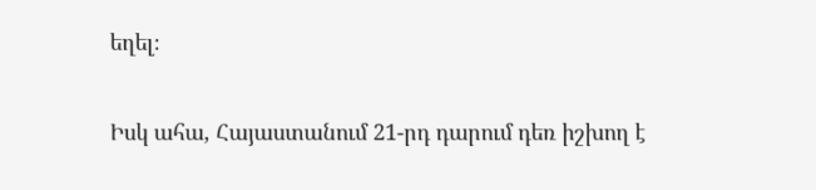եղել։

Իսկ ահա, Հայաստանում 21-րդ դարում դեռ իշխող է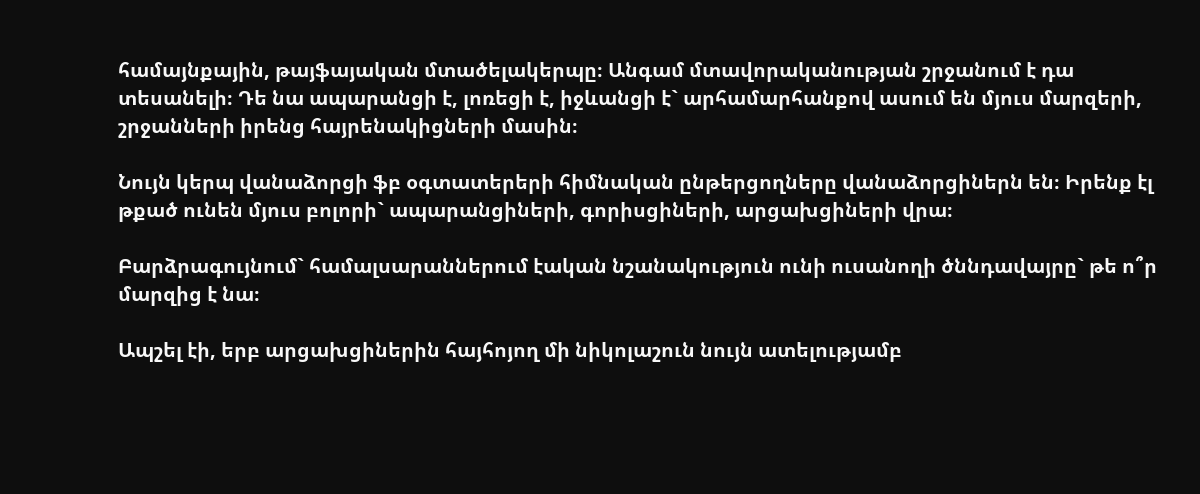համայնքային, թայֆայական մտածելակերպը։ Անգամ մտավորականության շրջանում է դա տեսանելի։ Դե նա ապարանցի է, լոռեցի է, իջևանցի է` արհամարհանքով ասում են մյուս մարզերի, շրջանների իրենց հայրենակիցների մասին։

Նույն կերպ վանաձորցի ֆբ օգտատերերի հիմնական ընթերցողները վանաձորցիներն են։ Իրենք էլ թքած ունեն մյուս բոլորի` ապարանցիների, գորիսցիների, արցախցիների վրա։

Բարձրագույնում` համալսարաններում էական նշանակություն ունի ուսանողի ծննդավայրը` թե ո՞ր մարզից է նա։

Ապշել էի, երբ արցախցիներին հայհոյող մի նիկոլաշուն նույն ատելությամբ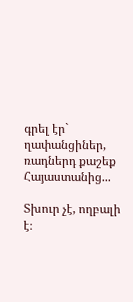գրել էր` ղափանցիներ, ռադներդ քաշեք Հայաստանից...

Տխուր չէ, ողբալի է։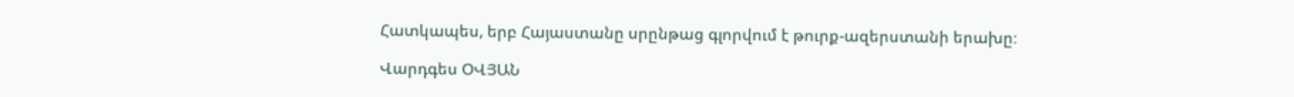Հատկապես, երբ Հայաստանը սրընթաց գլորվում է թուրք-ազերստանի երախը։

Վարդգես ՕՎՅԱՆ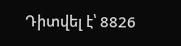Դիտվել է՝ 8826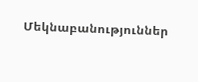Մեկնաբանություններ